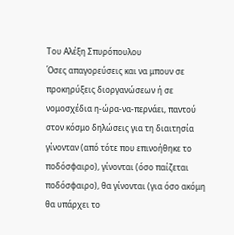Του Αλέξη Σπυρόπουλου
Όσες απαγορεύσεις και να μπουν σε προκηρύξεις διοργανώσεων ή σε νομοσχέδια η-ώρα-να-περνάει, παντού στον κόσμο δηλώσεις για τη διαιτησία γίνονταν (από τότε που επινοήθηκε το ποδόσφαιρο), γίνονται (όσο παίζεται ποδόσφαιρο), θα γίνονται (για όσο ακόμη θα υπάρχει το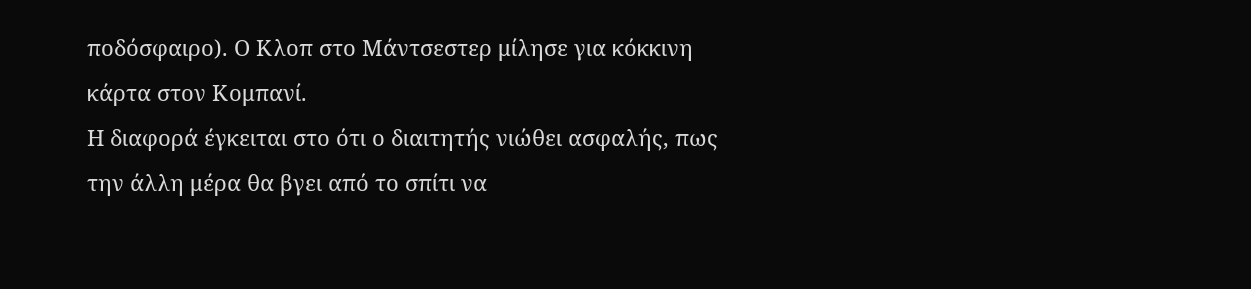ποδόσφαιρο). Ο Κλοπ στο Μάντσεστερ μίλησε για κόκκινη κάρτα στον Κομπανί.
Η διαφορά έγκειται στο ότι ο διαιτητής νιώθει ασφαλής, πως την άλλη μέρα θα βγει από το σπίτι να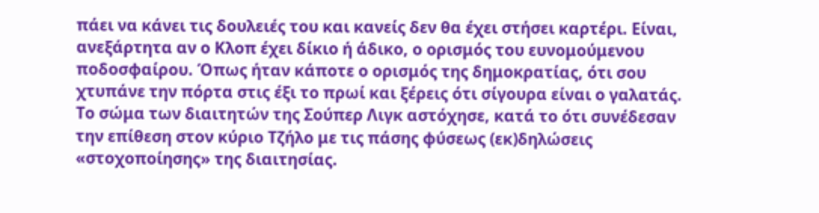πάει να κάνει τις δουλειές του και κανείς δεν θα έχει στήσει καρτέρι. Είναι, ανεξάρτητα αν ο Κλοπ έχει δίκιο ή άδικο, ο ορισμός του ευνομούμενου ποδοσφαίρου. Όπως ήταν κάποτε ο ορισμός της δημοκρατίας, ότι σου χτυπάνε την πόρτα στις έξι το πρωί και ξέρεις ότι σίγουρα είναι ο γαλατάς.
Το σώμα των διαιτητών της Σούπερ Λιγκ αστόχησε, κατά το ότι συνέδεσαν την επίθεση στον κύριο Τζήλο με τις πάσης φύσεως (εκ)δηλώσεις «στοχοποίησης» της διαιτησίας.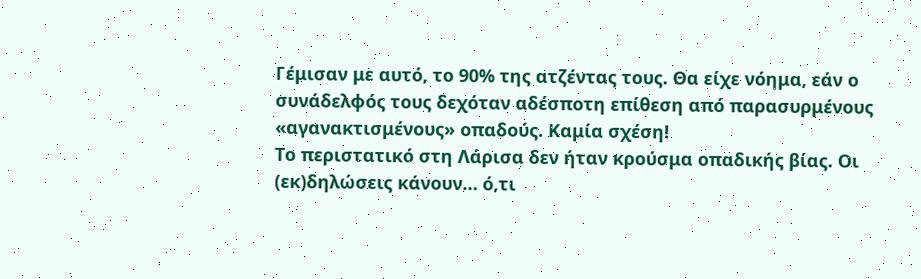Γέμισαν με αυτό, το 90% της ατζέντας τους. Θα είχε νόημα, εάν ο συνάδελφός τους δεχόταν αδέσποτη επίθεση από παρασυρμένους «αγανακτισμένους» οπαδούς. Καμία σχέση!
Το περιστατικό στη Λάρισα δεν ήταν κρούσμα οπαδικής βίας. Οι (εκ)δηλώσεις κάνουν… ό,τι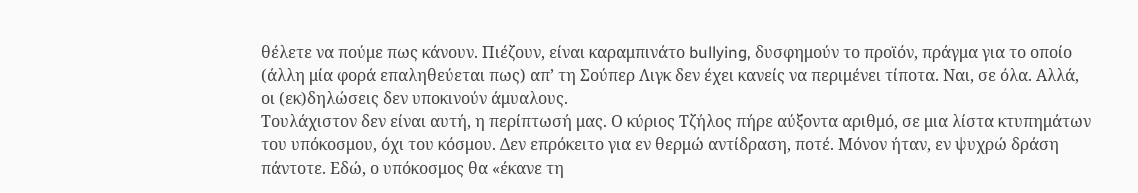θέλετε να πούμε πως κάνουν. Πιέζουν, είναι καραμπινάτο bullying, δυσφημούν το προϊόν, πράγμα για το οποίο (άλλη μία φορά επαληθεύεται πως) απ’ τη Σούπερ Λιγκ δεν έχει κανείς να περιμένει τίποτα. Ναι, σε όλα. Αλλά, οι (εκ)δηλώσεις δεν υποκινούν άμυαλους.
Τουλάχιστον δεν είναι αυτή, η περίπτωσή μας. Ο κύριος Τζήλος πήρε αύξοντα αριθμό, σε μια λίστα κτυπημάτων του υπόκοσμου, όχι του κόσμου. Δεν επρόκειτο για εν θερμώ αντίδραση, ποτέ. Μόνον ήταν, εν ψυχρώ δράση πάντοτε. Εδώ, ο υπόκοσμος θα «έκανε τη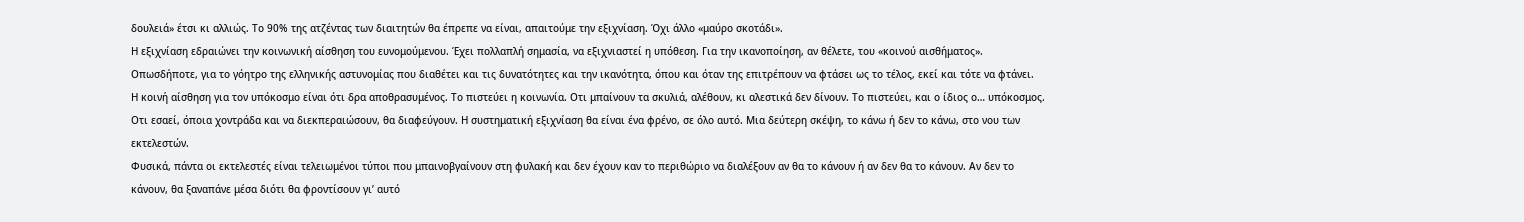δουλειά» έτσι κι αλλιώς. Το 90% της ατζέντας των διαιτητών θα έπρεπε να είναι, απαιτούμε την εξιχνίαση. Όχι άλλο «μαύρο σκοτάδι».
Η εξιχνίαση εδραιώνει την κοινωνική αίσθηση του ευνομούμενου. Έχει πολλαπλή σημασία, να εξιχνιαστεί η υπόθεση. Για την ικανοποίηση, αν θέλετε, του «κοινού αισθήματος». Οπωσδήποτε, για το γόητρο της ελληνικής αστυνομίας που διαθέτει και τις δυνατότητες και την ικανότητα, όπου και όταν της επιτρέπουν να φτάσει ως το τέλος, εκεί και τότε να φτάνει.
Η κοινή αίσθηση για τον υπόκοσμο είναι ότι δρα αποθρασυμένος. Το πιστεύει η κοινωνία. Οτι μπαίνουν τα σκυλιά, αλέθουν, κι αλεστικά δεν δίνουν. Το πιστεύει, και ο ίδιος ο… υπόκοσμος. Οτι εσαεί, όποια χοντράδα και να διεκπεραιώσουν, θα διαφεύγουν. Η συστηματική εξιχνίαση θα είναι ένα φρένο, σε όλο αυτό. Μια δεύτερη σκέψη, το κάνω ή δεν το κάνω, στο νου των εκτελεστών.
Φυσικά, πάντα οι εκτελεστές είναι τελειωμένοι τύποι που μπαινοβγαίνουν στη φυλακή και δεν έχουν καν το περιθώριο να διαλέξουν αν θα το κάνουν ή αν δεν θα το κάνουν. Αν δεν το κάνουν, θα ξαναπάνε μέσα διότι θα φροντίσουν γι’ αυτό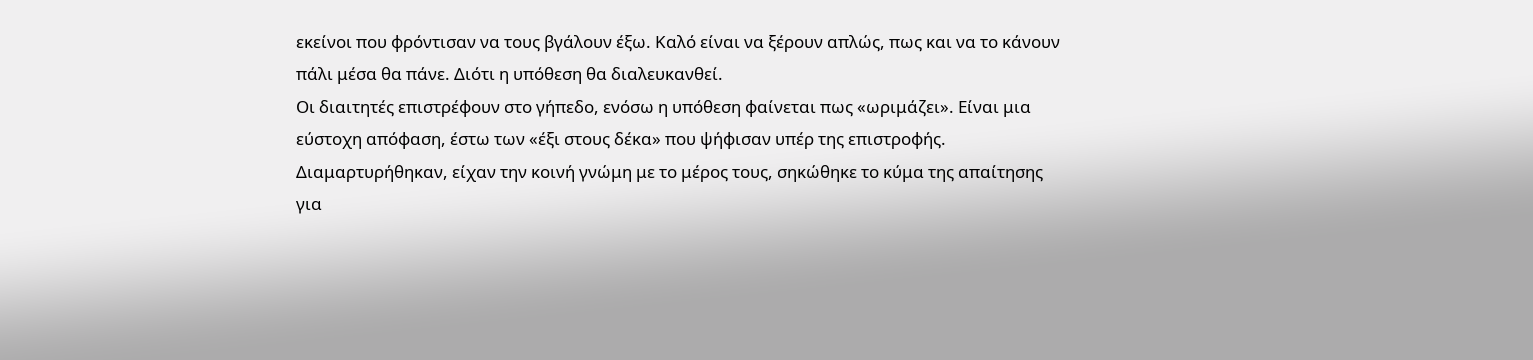εκείνοι που φρόντισαν να τους βγάλουν έξω. Καλό είναι να ξέρουν απλώς, πως και να το κάνουν πάλι μέσα θα πάνε. Διότι η υπόθεση θα διαλευκανθεί.
Οι διαιτητές επιστρέφουν στο γήπεδο, ενόσω η υπόθεση φαίνεται πως «ωριμάζει». Είναι μια εύστοχη απόφαση, έστω των «έξι στους δέκα» που ψήφισαν υπέρ της επιστροφής. Διαμαρτυρήθηκαν, είχαν την κοινή γνώμη με το μέρος τους, σηκώθηκε το κύμα της απαίτησης για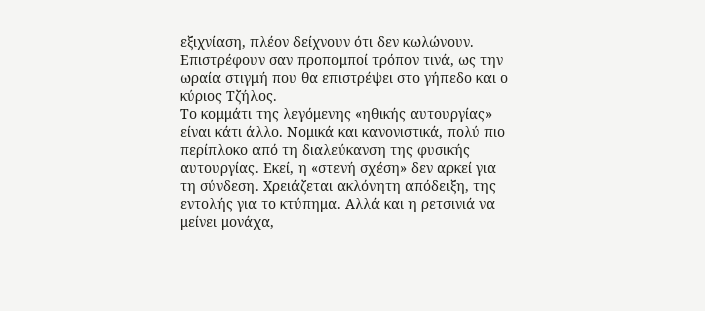εξιχνίαση, πλέον δείχνουν ότι δεν κωλώνουν. Επιστρέφουν σαν προπομποί τρόπον τινά, ως την ωραία στιγμή που θα επιστρέψει στο γήπεδο και ο κύριος Τζήλος.
Το κομμάτι της λεγόμενης «ηθικής αυτουργίας» είναι κάτι άλλο. Νομικά και κανονιστικά, πολύ πιο περίπλοκο από τη διαλεύκανση της φυσικής αυτουργίας. Εκεί, η «στενή σχέση» δεν αρκεί για τη σύνδεση. Χρειάζεται ακλόνητη απόδειξη, της εντολής για το κτύπημα. Αλλά και η ρετσινιά να μείνει μονάχα,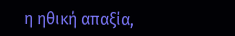η ηθική απαξία,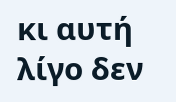κι αυτή λίγο δεν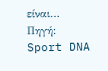είναι…
Πηγή: Sport DNA